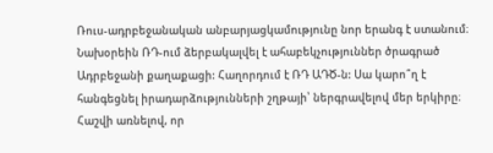Ռուս-ադրբեջանական անբարյացկամությունը նոր երանգ է ստանում։ Նախօրեին ՌԴ-ում ձերբակալվել է ահաբեկչություններ ծրագրած Ադրբեջանի քաղաքացի: Հաղորդում է ՌԴ ԱԴԾ-ն: Սա կարո՞ղ է հանգեցնել իրադարձությունների շղթայի՝ ներգրավելով մեր երկիրը։
Հաշվի առնելով, որ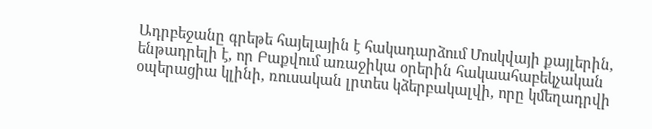Ադրբեջանը գրեթե հայելային է հակադարձում Մոսկվայի քայլերին, ենթադրելի է, որ Բաքվում առաջիկա օրերին հակաահաբեկչական օպերացիա կլինի, ռուսական լրտես կձերբակալվի, որը կմեղադրվի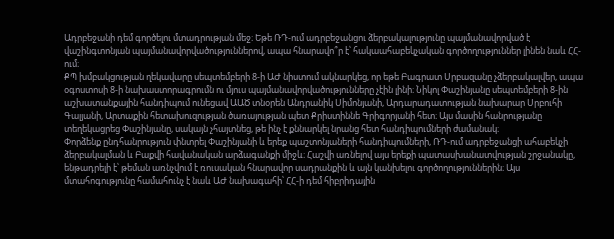Ադրբեջանի դեմ գործելու մտադրության մեջ։ Եթե ՌԴ-ում ադրբեջանցու ձերբակալությունը պայմանավորված է վաշինգտոնյան պայմանավորվածություններով, ապա հնարավո՞ր է՝ հակաահաբեկչական գործողություններ լինեն նաև ՀՀ-ում։
ՔՊ խմբակցության ղեկավարը սեպտեմբերի 8-ի ԱԺ նիստում ակնարկեց, որ եթե Բագրատ Սրբազանը չձերբակալվեր, ապա օգոստոսի 8-ի նախաստորագրումն ու մյուս պայմանավորվածությունները չէին լինի։ Նիկոլ Փաշինյանը սեպտեմբերի 8-ին աշխատանքային հանդիպում ունեցավ ԱԱԾ տնօրեն Անդրանիկ Սիմոնյանի, Արդարադատության նախարար Սրբուհի Գալյանի, Արտաքին հետախուզության ծառայության պետ Քրիստիննե Գրիգորյանի հետ։ Այս մասին հանրությանը տեղեկացրեց Փաշինյանը, սակայն չհայտնեց, թե ինչ է քննարկել նրանց հետ հանդիպումների ժամանակ։
Փորձենք ընդհանրություն փնտրել Փաշինյանի և երեք պաշտոնյաների հանդիպումների, ՌԴ-ում ադրբեջանցի ահաբեկչի ձերբակալման և Բաքվի հավանական արձագանքի միջև։ Հաշվի առնելով այս երեքի պատասխանատվության շրջանակը, ենթադրելի է՝ թեման առնչվում է ռուսական հնարավոր սադրանքին և այն կանխելու գործողություններին։ Այս մտահոգությունը համահունչ է նաև ԱԺ նախագահի՝ ՀՀ-ի դեմ հիբրիդային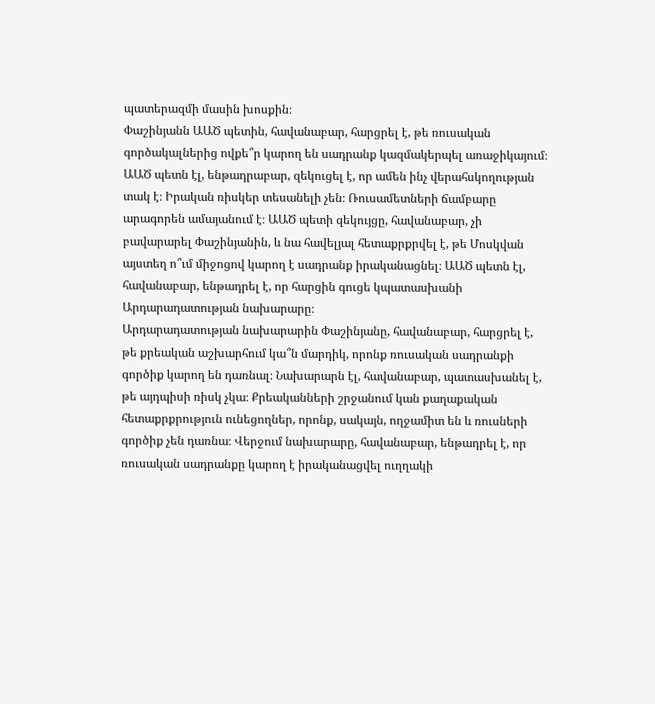պատերազմի մասին խոսքին։
Փաշինյանն ԱԱԾ պետին, հավանաբար, հարցրել է, թե ռուսական գործակալներից ովքե՞ր կարող են սադրանք կազմակերպել առաջիկայում։ ԱԱԾ պետն էլ, ենթադրաբար, զեկուցել է, որ ամեն ինչ վերահսկողության տակ է։ Իրական ռիսկեր տեսանելի չեն։ Ռուսամետների ճամբարը արագորեն ամայանում է։ ԱԱԾ պետի զեկույցը, հավանաբար, չի բավարարել Փաշինյանին, և նա հավելյալ հետաքրքրվել է, թե Մոսկվան այստեղ ո՞ւմ միջոցով կարող է սադրանք իրականացնել։ ԱԱԾ պետն էլ, հավանաբար, ենթադրել է, որ հարցին գուցե կպատասխանի Արդարադատության նախարարը։
Արդարադատության նախարարին Փաշինյանը, հավանաբար, հարցրել է, թե քրեական աշխարհում կա՞ն մարդիկ, որոնք ռուսական սադրանքի գործիք կարող են դառնալ։ Նախարարն էլ, հավանաբար, պատասխանել է, թե այդպիսի ռիսկ չկա։ Քրեականների շրջանում կան քաղաքական հետաքրքրություն ունեցողներ, որոնք, սակայն, ողջամիտ են և ռուսների գործիք չեն դառնա։ Վերջում նախարարը, հավանաբար, ենթադրել է, որ ռուսական սադրանքը կարող է իրականացվել ուղղակի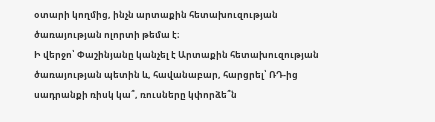օտարի կողմից, ինչն արտաքին հետախուզության ծառայության ոլորտի թեմա է։
Ի վերջո՝ Փաշինյանը կանչել է Արտաքին հետախուզության ծառայության պետին և, հավանաբար, հարցրել՝ ՌԴ-ից սադրանքի ռիսկ կա՞, ռուսները կփորձե՞ն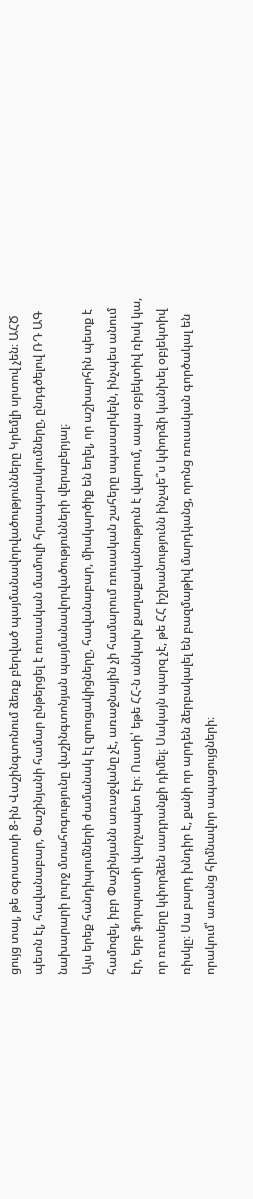ցույց տալ, թե օգոստոսի 8-ին Վաշինգտոնում ձեռք բերված պայմանավորվածությունները Կրեմլի սրտով չեն։ ԱՀԾ պետն էլ, հավանաբար, Փաշինյանի համար ընթերցել է ռուսական մամուլի հրապարակումները, ընդգծելով ՌԴ ԱԳ նախարարի լուրջ մտահոգությունը վաշինգտոնյան պայմանավորվածությունների վերաբերյալ։
Այս երեք հանդիպումների ժամանակ էլ զրուցակիցները, հավանաբար, միակարծիք են եղել, որ աշխարհին պետք է համոզել, իբր Փաշինյանն առաջվանը չէ, առաջնային չի համարում ռուսական շահերը սպասարկելն, ինչպես անում էր, երբ ֆորպոստի վարչապետ էր։ Ուստի՝ եթե ՀՀ-ն անկախ քաղաքականություն է վարում, ապա օբյեկտիվ ռիսկ կա, որ ռուսերը կփորձեն սադրանքի դիմել։ Սակայն պարզ չէ, թե ՀՀ իշխանությունն ինչպե՞ս կփորձի կանխել օբյեկտիվ ռիսկը։ Սա բարդ խնդիր է, քանի որ արդեն ձերբակալել են բազմաթիվ մարդկանց, որոնց ռուսական գործակալ են որակում՝ առանց հիմնավոր ապացույցների։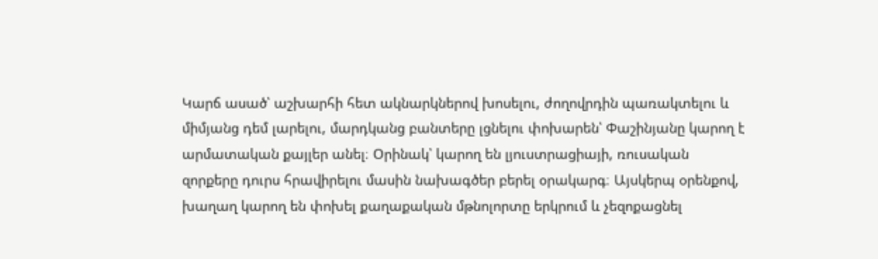Կարճ ասած՝ աշխարհի հետ ակնարկներով խոսելու, ժողովրդին պառակտելու և միմյանց դեմ լարելու, մարդկանց բանտերը լցնելու փոխարեն՝ Փաշինյանը կարող է արմատական քայլեր անել։ Օրինակ՝ կարող են լյուստրացիայի, ռուսական զորքերը դուրս հրավիրելու մասին նախագծեր բերել օրակարգ։ Այսկերպ օրենքով, խաղաղ կարող են փոխել քաղաքական մթնոլորտը երկրում և չեզոքացնել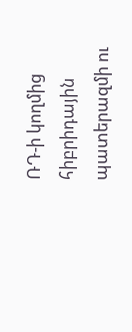ՌԴ-ի կողմից հիբրիդային պատերազմի ու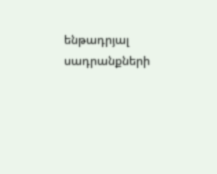ենթադրյալ սադրանքների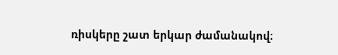ռիսկերը շատ երկար ժամանակով։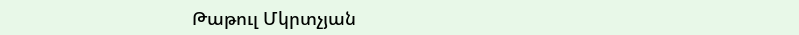Թաթուլ Մկրտչյան